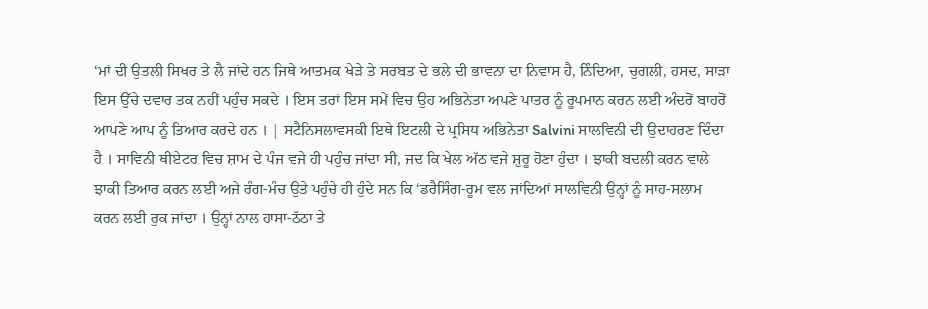‘ਮਾਂ ਦੀ ਉਤਲੀ ਸਿਖਰ ਤੇ ਲੈ ਜਾਂਦੇ ਹਨ ਜਿਥੇ ਆਤਮਕ ਖੇੜੇ ਤੇ ਸਰਬਤ ਦੇ ਭਲੇ ਦੀ ਭਾਵਨਾ ਦਾ ਨਿਵਾਸ ਹੈ, ਨਿੰਦਿਆ, ਚੁਗਲੀ, ਹਸਦ, ਸਾੜਾ ਇਸ ਉੱਚੇ ਦਵਾਰ ਤਕ ਨਹੀਂ ਪਹੁੰਚ ਸਕਦੇ । ਇਸ ਤਰਾਂ ਇਸ ਸਮੇਂ ਵਿਚ ਉਹ ਅਭਿਨੇਤਾ ਅਪਣੇ ਪਾਤਰ ਨੂੰ ਰੂਪਮਾਨ ਕਰਨ ਲਈ ਅੰਦਰੋਂ ਬਾਹਰੋਂ ਆਪਣੇ ਆਪ ਨੂੰ ਤਿਆਰ ਕਰਦੇ ਹਨ । | ਸਟੈਨਿਸਲਾਵਸਕੀ ਇਥੇ ਇਟਲੀ ਦੇ ਪ੍ਰਸਿਧ ਅਭਿਨੇਤਾ Salvini ਸਾਲਵਿਨੀ ਦੀ ਉਦਾਹਰਣ ਦਿੰਦਾ ਹੈ । ਸਾਵਿਨੀ ਥੀਏਟਰ ਵਿਚ ਸ਼ਾਮ ਦੇ ਪੰਜ ਵਜੇ ਹੀ ਪਹੁੰਚ ਜਾਂਦਾ ਸੀ, ਜਦ ਕਿ ਖੇਲ ਅੱਠ ਵਜੇ ਸ਼ੁਰੂ ਹੋਣਾ ਹੁੰਦਾ । ਝਾਕੀ ਬਦਲੀ ਕਰਨ ਵਾਲੇ ਝਾਕੀ ਤਿਆਰ ਕਰਨ ਲਈ ਅਜੇ ਰੰਗ-ਮੰਚ ਉਤੇ ਪਹੁੰਚੇ ਹੀ ਹੁੰਦੇ ਸਨ ਕਿ ‘ਡਰੈਸਿੰਗ-ਰੂਮ ਵਲ ਜਾਂਦਿਆਂ ਸਾਲਵਿਨੀ ਉਨ੍ਹਾਂ ਨੂੰ ਸਾਹ-ਸਲਾਮ ਕਰਨ ਲਈ ਰੁਕ ਜਾਂਦਾ । ਉਨ੍ਹਾਂ ਨਾਲ ਹਾਸਾ-ਠੱਠਾ ਤੇ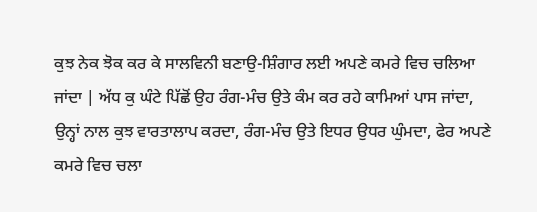ਕੁਝ ਨੇਕ ਝੋਕ ਕਰ ਕੇ ਸਾਲਵਿਨੀ ਬਣਾਉ-ਸ਼ਿੰਗਾਰ ਲਈ ਅਪਣੇ ਕਮਰੇ ਵਿਚ ਚਲਿਆ ਜਾਂਦਾ | ਅੱਧ ਕੁ ਘੰਟੇ ਪਿੱਛੋਂ ਉਹ ਰੰਗ-ਮੰਚ ਉਤੇ ਕੰਮ ਕਰ ਰਹੇ ਕਾਮਿਆਂ ਪਾਸ ਜਾਂਦਾ, ਉਨ੍ਹਾਂ ਨਾਲ ਕੁਝ ਵਾਰਤਾਲਾਪ ਕਰਦਾ, ਰੰਗ-ਮੰਚ ਉਤੇ ਇਧਰ ਉਧਰ ਘੁੰਮਦਾ, ਫੇਰ ਅਪਣੇ ਕਮਰੇ ਵਿਚ ਚਲਾ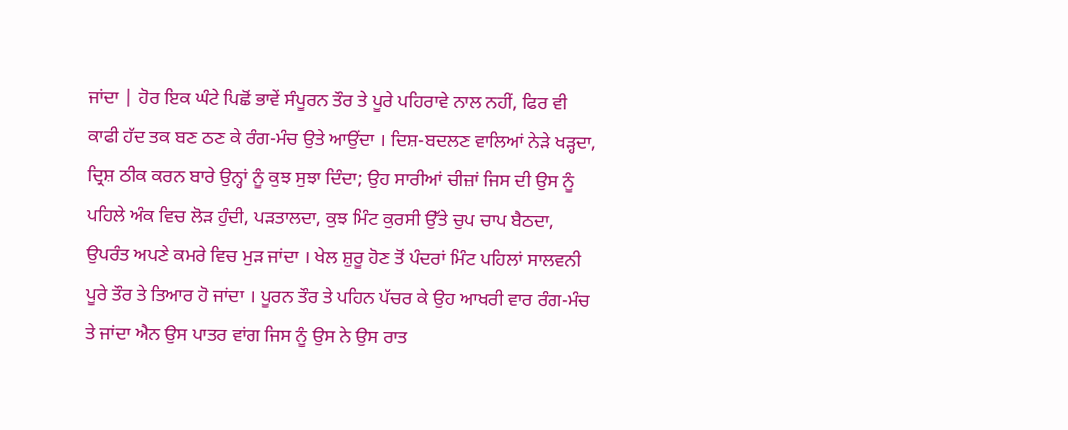ਜਾਂਦਾ | ਹੋਰ ਇਕ ਘੰਟੇ ਪਿਛੋਂ ਭਾਵੇਂ ਸੰਪੂਰਨ ਤੌਰ ਤੇ ਪੂਰੇ ਪਹਿਰਾਵੇ ਨਾਲ ਨਹੀਂ, ਫਿਰ ਵੀ ਕਾਫੀ ਹੱਦ ਤਕ ਬਣ ਠਣ ਕੇ ਰੰਗ-ਮੰਚ ਉਤੇ ਆਉਂਦਾ । ਦਿਸ਼-ਬਦਲਣ ਵਾਲਿਆਂ ਨੇੜੇ ਖੜ੍ਹਦਾ, ਦ੍ਰਿਸ਼ ਠੀਕ ਕਰਨ ਬਾਰੇ ਉਨ੍ਹਾਂ ਨੂੰ ਕੁਝ ਸੁਝਾ ਦਿੰਦਾ; ਉਹ ਸਾਰੀਆਂ ਚੀਜ਼ਾਂ ਜਿਸ ਦੀ ਉਸ ਨੂੰ ਪਹਿਲੇ ਅੰਕ ਵਿਚ ਲੋੜ ਹੁੰਦੀ, ਪੜਤਾਲਦਾ, ਕੁਝ ਮਿੰਟ ਕੁਰਸੀ ਉੱਤੇ ਚੁਪ ਚਾਪ ਬੈਠਦਾ, ਉਪਰੰਤ ਅਪਣੇ ਕਮਰੇ ਵਿਚ ਮੁੜ ਜਾਂਦਾ । ਖੇਲ ਸ਼ੁਰੂ ਹੋਣ ਤੋਂ ਪੰਦਰਾਂ ਮਿੰਟ ਪਹਿਲਾਂ ਸਾਲਵਨੀ ਪੂਰੇ ਤੌਰ ਤੇ ਤਿਆਰ ਹੋ ਜਾਂਦਾ । ਪੂਰਨ ਤੌਰ ਤੇ ਪਹਿਨ ਪੱਚਰ ਕੇ ਉਹ ਆਖਰੀ ਵਾਰ ਰੰਗ-ਮੰਚ ਤੇ ਜਾਂਦਾ ਐਨ ਉਸ ਪਾਤਰ ਵਾਂਗ ਜਿਸ ਨੂੰ ਉਸ ਨੇ ਉਸ ਰਾਤ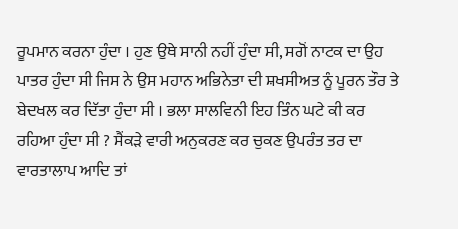ਰੂਪਮਾਨ ਕਰਨਾ ਹੁੰਦਾ । ਹੁਣ ਉਥੇ ਸਾਨੀ ਨਹੀਂ ਹੁੰਦਾ ਸੀ, ਸਗੋਂ ਨਾਟਕ ਦਾ ਉਹ ਪਾਤਰ ਹੁੰਦਾ ਸੀ ਜਿਸ ਨੇ ਉਸ ਮਹਾਨ ਅਭਿਨੇਤਾ ਦੀ ਸ਼ਖਸੀਅਤ ਨੂੰ ਪੂਰਨ ਤੌਰ ਤੇ ਬੇਦਖਲ ਕਰ ਦਿੱਤਾ ਹੁੰਦਾ ਸੀ । ਭਲਾ ਸਾਲਵਿਨੀ ਇਹ ਤਿੰਨ ਘਟੇ ਕੀ ਕਰ ਰਹਿਆ ਹੁੰਦਾ ਸੀ ? ਸੈਂਕੜੇ ਵਾਰੀ ਅਨੁਕਰਣ ਕਰ ਚੁਕਣ ਉਪਰੰਤ ਤਰ ਦਾ ਵਾਰਤਾਲਾਪ ਆਦਿ ਤਾਂ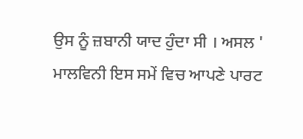ਉਸ ਨੂੰ ਜ਼ਬਾਨੀ ਯਾਦ ਹੁੰਦਾ ਸੀ । ਅਸਲ ' ਮਾਲਵਿਨੀ ਇਸ ਸਮੇਂ ਵਿਚ ਆਪਣੇ ਪਾਰਟ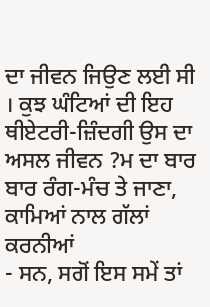ਦਾ ਜੀਵਨ ਜਿਉਣ ਲਈ ਸੀ । ਕੁਝ ਘੰਟਿਆਂ ਦੀ ਇਹ ਥੀਏਟਰੀ-ਜ਼ਿੰਦਗੀ ਉਸ ਦਾ ਅਸਲ ਜੀਵਨ ?ਮ ਦਾ ਬਾਰ ਬਾਰ ਰੰਗ-ਮੰਚ ਤੇ ਜਾਣਾ, ਕਾਮਿਆਂ ਨਾਲ ਗੱਲਾਂ ਕਰਨੀਆਂ
- ਸਨ, ਸਗੋਂ ਇਸ ਸਮੇਂ ਤਾਂ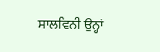ਸਾਲਵਿਨੀ ਉਨ੍ਹਾਂ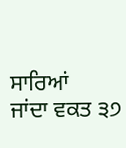ਸਾਰਿਆਂ
ਜਾਂਦਾ ਵਕਤ ੩੭